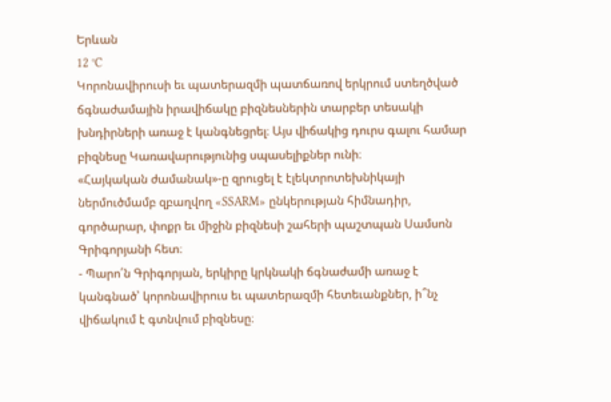Երևան
12 °C
Կորոնավիրուսի եւ պատերազմի պատճառով երկրում ստեղծված ճգնաժամային իրավիճակը բիզնեսներին տարբեր տեսակի խնդիրների առաջ է կանգնեցրել։ Այս վիճակից դուրս գալու համար բիզնեսը Կառավարությունից սպասելիքներ ունի։
«Հայկական ժամանակ»-ը զրուցել է էլեկտրոտեխնիկայի ներմուծմամբ զբաղվող «SSARM» ընկերության հիմնադիր, գործարար, փոքր եւ միջին բիզնեսի շահերի պաշտպան Սամսոն Գրիգորյանի հետ։
- Պարո՛ն Գրիգորյան, երկիրը կրկնակի ճգնաժամի առաջ է կանգնած՝ կորոնավիրուս եւ պատերազմի հետեւանքներ, ի՞նչ վիճակում է գտնվում բիզնեսը։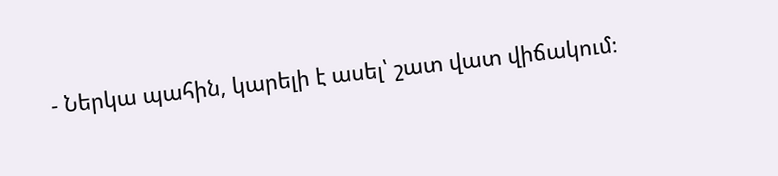- Ներկա պահին, կարելի է ասել՝ շատ վատ վիճակում։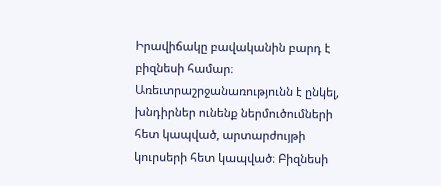Իրավիճակը բավականին բարդ է բիզնեսի համար։ Առեւտրաշրջանառությունն է ընկել, խնդիրներ ունենք ներմուծումների հետ կապված, արտարժույթի կուրսերի հետ կապված։ Բիզնեսի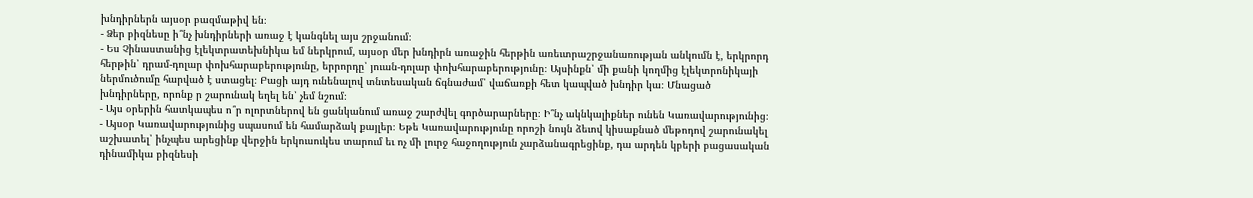խնդիրներն այսօր բազմաթիվ են։
- Ձեր բիզնեսը ի՞նչ խնդիրների առաջ է կանգնել այս շրջանում։
- Ես Չինաստանից էլեկտրատեխնիկա եմ ներկրում, այսօր մեր խնդիրն առաջին հերթին առեւտրաշրջանառության անկումն է, երկրորդ հերթին՝ դրամ-դոլար փոխհարաբերությունը, երրորդը՝ յուան-դոլար փոխհարաբերությունը։ Այսինքն՝ մի քանի կողմից էլեկտրոնիկայի ներմուծումը հարված է ստացել։ Բացի այդ ունենալով տնտեսական ճգնաժամ՝ վաճառքի հետ կապված խնդիր կա։ Մնացած խնդիրները, որոնք ր շարունակ եղել են՝ չեմ նշում։
- Այս օրերին հատկապես ո՞ր ոլորտներով են ցանկանում առաջ շարժվել գործարարները։ Ի՞նչ ակնկալիքներ ունեն Կառավարությունից։
- Այսօր Կառավարությունից սպասում են համարձակ քայլեր։ Եթե Կառավարությունը որոշի նույն ձեւով կիսաքնած մեթոդով շարունակել աշխատել՝ ինչպես արեցինք վերջին երկուսուկես տարում եւ ոչ մի լուրջ հաջողություն չարձանագրեցինք, դա արդեն կբերի բացասական դինամիկա բիզնեսի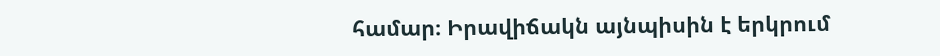համար։ Իրավիճակն այնպիսին է երկրում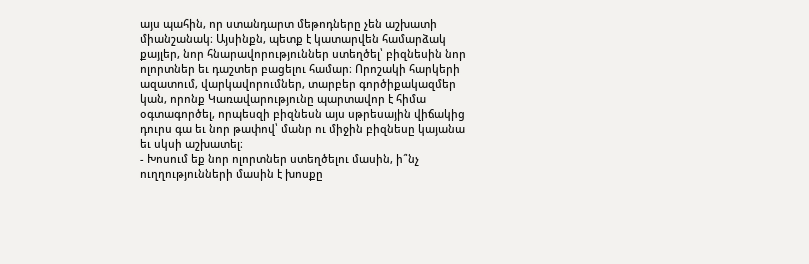այս պահին, որ ստանդարտ մեթոդները չեն աշխատի միանշանակ։ Այսինքն, պետք է կատարվեն համարձակ քայլեր, նոր հնարավորություններ ստեղծել՝ բիզնեսին նոր ոլորտներ եւ դաշտեր բացելու համար։ Որոշակի հարկերի ազատում, վարկավորումներ, տարբեր գործիքակազմեր կան, որոնք Կառավարությունը պարտավոր է հիմա օգտագործել, որպեսզի բիզնեսն այս սթրեսային վիճակից դուրս գա եւ նոր թափով՝ մանր ու միջին բիզնեսը կայանա եւ սկսի աշխատել։
- Խոսում եք նոր ոլորտներ ստեղծելու մասին, ի՞նչ ուղղությունների մասին է խոսքը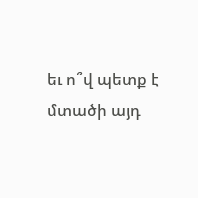եւ ո՞վ պետք է մտածի այդ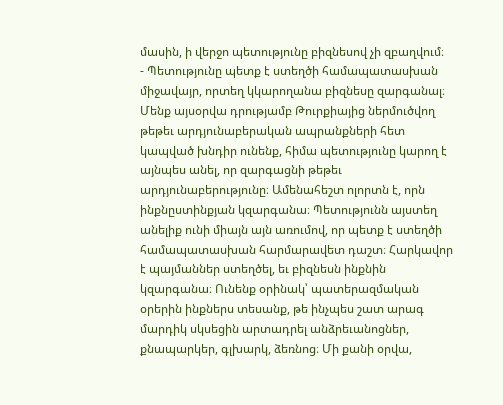մասին, ի վերջո պետությունը բիզնեսով չի զբաղվում։
- Պետությունը պետք է ստեղծի համապատասխան միջավայր, որտեղ կկարողանա բիզնեսը զարգանալ։ Մենք այսօրվա դրությամբ Թուրքիայից ներմուծվող թեթեւ արդյունաբերական ապրանքների հետ կապված խնդիր ունենք, հիմա պետությունը կարող է այնպես անել, որ զարգացնի թեթեւ արդյունաբերությունը։ Ամենահեշտ ոլորտն է, որն ինքնըստինքյան կզարգանա։ Պետությունն այստեղ անելիք ունի միայն այն առումով, որ պետք է ստեղծի համապատասխան հարմարավետ դաշտ։ Հարկավոր է պայմաններ ստեղծել, եւ բիզնեսն ինքնին կզարգանա։ Ունենք օրինակ՝ պատերազմական օրերին ինքներս տեսանք, թե ինչպես շատ արագ մարդիկ սկսեցին արտադրել անձրեւանոցներ, քնապարկեր, գլխարկ, ձեռնոց։ Մի քանի օրվա,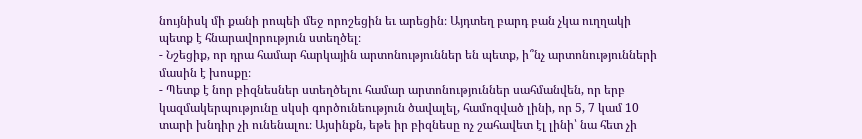նույնիսկ մի քանի րոպեի մեջ որոշեցին եւ արեցին։ Այդտեղ բարդ բան չկա ուղղակի պետք է հնարավորություն ստեղծել։
- Նշեցիք, որ դրա համար հարկային արտոնություններ են պետք, ի՞նչ արտոնությունների մասին է խոսքը։
- Պետք է նոր բիզնեսներ ստեղծելու համար արտոնություններ սահմանվեն, որ երբ կազմակերպությունը սկսի գործունեություն ծավալել, համոզված լինի, որ 5, 7 կամ 10 տարի խնդիր չի ունենալու։ Այսինքն, եթե իր բիզնեսը ոչ շահավետ էլ լինի՝ նա հետ չի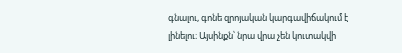գնալու, գոնե զրոյական կարգավիճակում է լինելու։ Այսինքն՝ նրա վրա չեն կուտակվի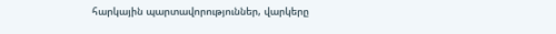հարկային պարտավորություններ, վարկերը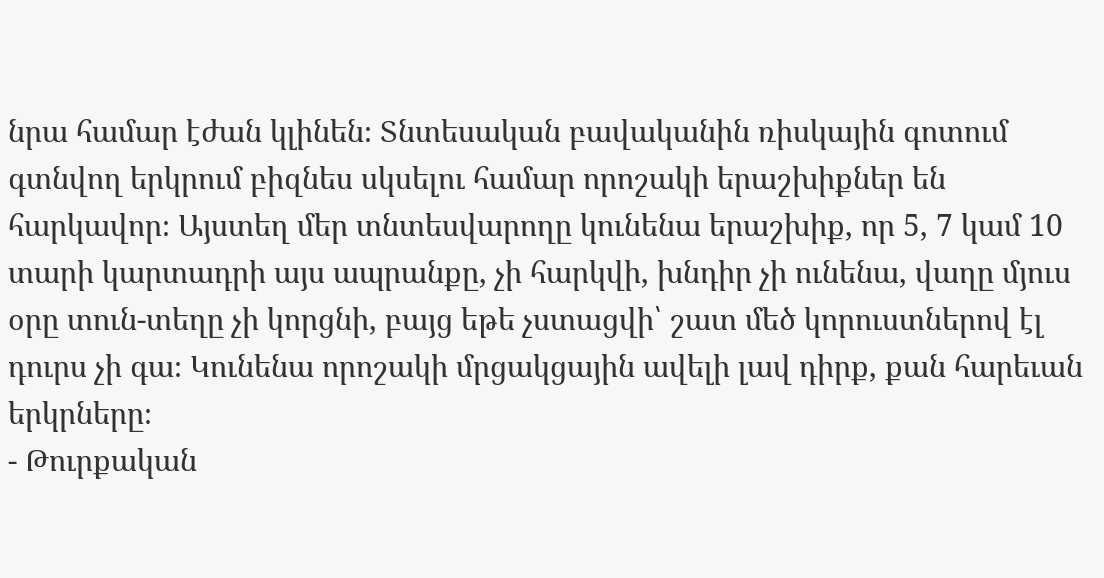նրա համար էժան կլինեն։ Տնտեսական բավականին ռիսկային գոտում գտնվող երկրում բիզնես սկսելու համար որոշակի երաշխիքներ են հարկավոր։ Այստեղ մեր տնտեսվարողը կունենա երաշխիք, որ 5, 7 կամ 10 տարի կարտադրի այս ապրանքը, չի հարկվի, խնդիր չի ունենա, վաղը մյուս օրը տուն-տեղը չի կորցնի, բայց եթե չստացվի՝ շատ մեծ կորուստներով էլ դուրս չի գա։ Կունենա որոշակի մրցակցային ավելի լավ դիրք, քան հարեւան երկրները։
- Թուրքական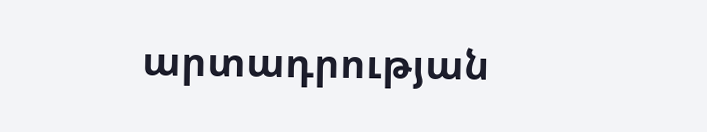արտադրության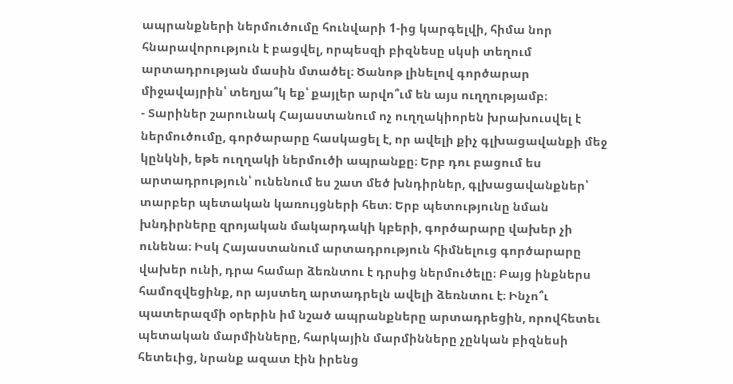ապրանքների ներմուծումը հունվարի 1-ից կարգելվի, հիմա նոր հնարավորություն է բացվել, որպեսզի բիզնեսը սկսի տեղում արտադրության մասին մտածել։ Ծանոթ լինելով գործարար միջավայրին՝ տեղյա՞կ եք՝ քայլեր արվո՞ւմ են այս ուղղությամբ։
- Տարիներ շարունակ Հայաստանում ոչ ուղղակիորեն խրախուսվել է ներմուծումը, գործարարը հասկացել է, որ ավելի քիչ գլխացավանքի մեջ կընկնի, եթե ուղղակի ներմուծի ապրանքը։ Երբ դու բացում ես արտադրություն՝ ունենում ես շատ մեծ խնդիրներ, գլխացավանքներ՝ տարբեր պետական կառույցների հետ։ Երբ պետությունը նման խնդիրները զրոյական մակարդակի կբերի, գործարարը վախեր չի ունենա։ Իսկ Հայաստանում արտադրություն հիմնելուց գործարարը վախեր ունի, դրա համար ձեռնտու է դրսից ներմուծելը։ Բայց ինքներս համոզվեցինք, որ այստեղ արտադրելն ավելի ձեռնտու է։ Ինչո՞ւ պատերազմի օրերին իմ նշած ապրանքները արտադրեցին, որովհետեւ պետական մարմինները, հարկային մարմինները չընկան բիզնեսի հետեւից, նրանք ազատ էին իրենց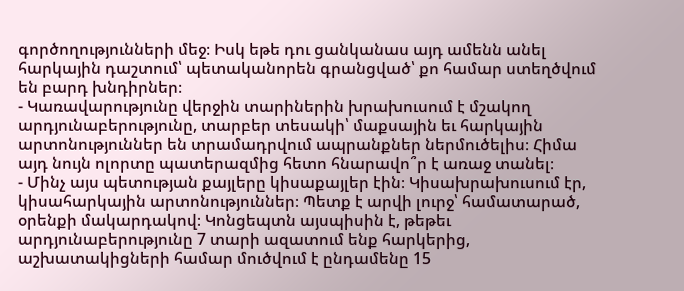գործողությունների մեջ։ Իսկ եթե դու ցանկանաս այդ ամենն անել հարկային դաշտում՝ պետականորեն գրանցված՝ քո համար ստեղծվում են բարդ խնդիրներ։
- Կառավարությունը վերջին տարիներին խրախուսում է մշակող արդյունաբերությունը, տարբեր տեսակի՝ մաքսային եւ հարկային արտոնություններ են տրամադրվում ապրանքներ ներմուծելիս։ Հիմա այդ նույն ոլորտը պատերազմից հետո հնարավո՞ր է առաջ տանել։
- Մինչ այս պետության քայլերը կիսաքայլեր էին։ Կիսախրախուսում էր, կիսահարկային արտոնություններ։ Պետք է արվի լուրջ՝ համատարած, օրենքի մակարդակով։ Կոնցեպտն այսպիսին է, թեթեւ արդյունաբերությունը 7 տարի ազատում ենք հարկերից, աշխատակիցների համար մուծվում է ընդամենը 15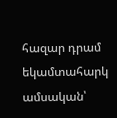հազար դրամ եկամտահարկ ամսական՝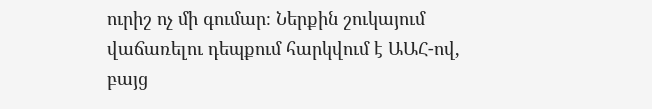ուրիշ ոչ մի գումար։ Ներքին շուկայում վաճառելու դեպքում հարկվում է ԱԱՀ-ով, բայց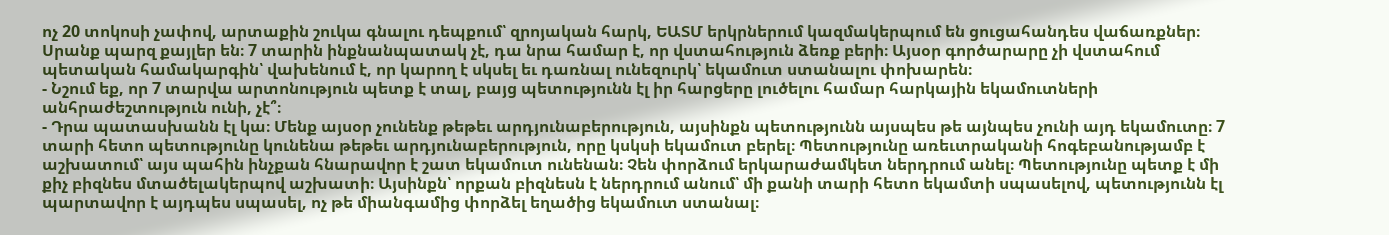ոչ 20 տոկոսի չափով, արտաքին շուկա գնալու դեպքում՝ զրոյական հարկ, ԵԱՏՄ երկրներում կազմակերպում են ցուցահանդես վաճառքներ։ Սրանք պարզ քայլեր են։ 7 տարին ինքնանպատակ չէ, դա նրա համար է, որ վստահություն ձեռք բերի։ Այսօր գործարարը չի վստահում պետական համակարգին՝ վախենում է, որ կարող է սկսել եւ դառնալ ունեզուրկ՝ եկամուտ ստանալու փոխարեն։
- Նշում եք, որ 7 տարվա արտոնություն պետք է տալ, բայց պետությունն էլ իր հարցերը լուծելու համար հարկային եկամուտների անհրաժեշտություն ունի, չէ՞։
- Դրա պատասխանն էլ կա։ Մենք այսօր չունենք թեթեւ արդյունաբերություն, այսինքն պետությունն այսպես թե այնպես չունի այդ եկամուտը։ 7 տարի հետո պետությունը կունենա թեթեւ արդյունաբերություն, որը կսկսի եկամուտ բերել։ Պետությունը առեւտրականի հոգեբանությամբ է աշխատում՝ այս պահին ինչքան հնարավոր է շատ եկամուտ ունենան։ Չեն փորձում երկարաժամկետ ներդրում անել։ Պետությունը պետք է մի քիչ բիզնես մտածելակերպով աշխատի։ Այսինքն՝ որքան բիզնեսն է ներդրում անում՝ մի քանի տարի հետո եկամտի սպասելով, պետությունն էլ պարտավոր է այդպես սպասել, ոչ թե միանգամից փորձել եղածից եկամուտ ստանալ։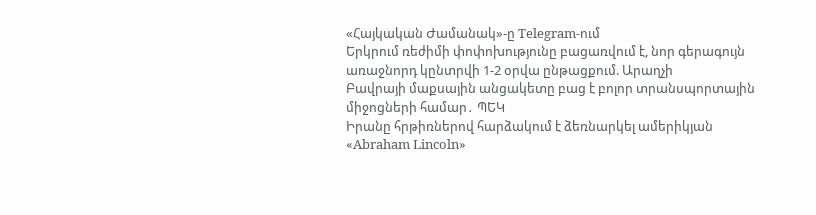«Հայկական Ժամանակ»-ը Telegram-ում
Երկրում ռեժիմի փոփոխությունը բացառվում է, նոր գերագույն առաջնորդ կընտրվի 1-2 օրվա ընթացքում. Արաղչի
Բավրայի մաքսային անցակետը բաց է բոլոր տրանսպորտային միջոցների համար․ ՊԵԿ
Իրանը հրթիռներով հարձակում է ձեռնարկել ամերիկյան «Abraham Lincoln»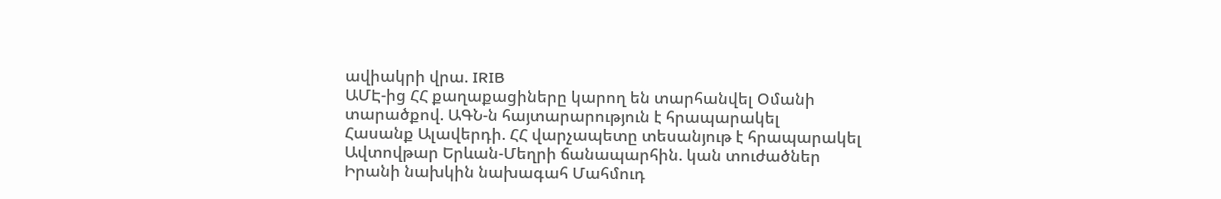ավիակրի վրա. IRIB
ԱՄԷ-ից ՀՀ քաղաքացիները կարող են տարհանվել Օմանի տարածքով. ԱԳՆ-ն հայտարարություն է հրապարակել
Հասանք Ալավերդի. ՀՀ վարչապետը տեսանյութ է հրապարակել
Ավտովթար Երևան-Մեղրի ճանապարհին. կան տուժածներ
Իրանի նախկին նախագահ Մահմուդ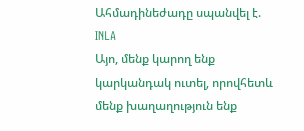Ահմադինեժադը սպանվել է. INLA
Այո, մենք կարող ենք կարկանդակ ուտել, որովհետև մենք խաղաղություն ենք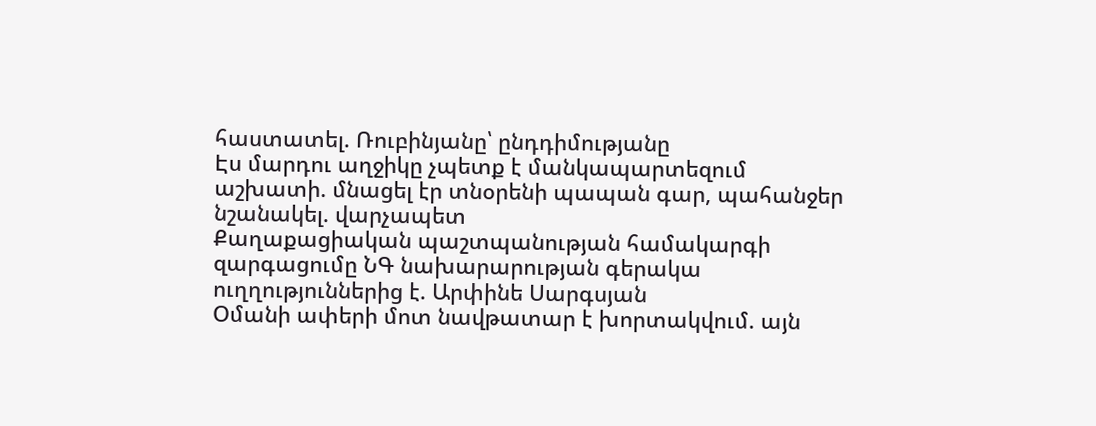հաստատել. Ռուբինյանը՝ ընդդիմությանը
Էս մարդու աղջիկը չպետք է մանկապարտեզում աշխատի. մնացել էր տնօրենի պապան գար, պահանջեր նշանակել. վարչապետ
Քաղաքացիական պաշտպանության համակարգի զարգացումը ՆԳ նախարարության գերակա ուղղություններից է. Արփինե Սարգսյան
Օմանի ափերի մոտ նավթատար է խորտակվում. այն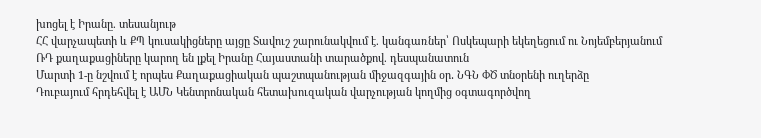խոցել է Իրանը. տեսանյութ
ՀՀ վարչապետի և ՔՊ կուսակիցները այցը Տավուշ շարունակվում է. կանգառներ՝ Ոսկեպարի եկեղեցում ու Նոյեմբերյանում
ՌԴ քաղաքացիները կարող են լքել Իրանը Հայաստանի տարածքով. դեսպանատուն
Մարտի 1-ը նշվում է որպես Քաղաքացիական պաշտպանության միջազգային օր․ ՆԳՆ ՓԾ տնօրենի ուղերձը
Դուբայում հրդեհվել է ԱՄՆ Կենտրոնական հետախուզական վարչության կողմից օգտագործվող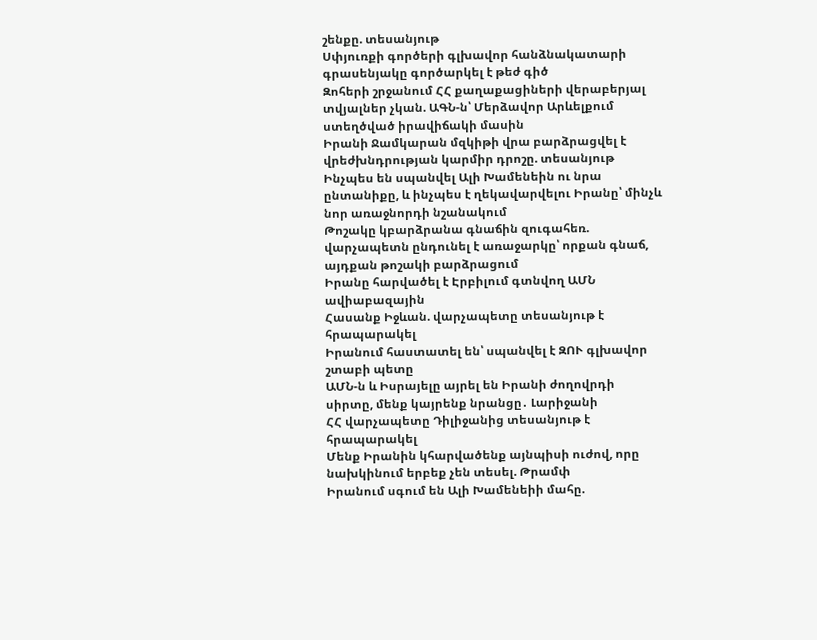շենքը. տեսանյութ
Սփյուռքի գործերի գլխավոր հանձնակատարի գրասենյակը գործարկել է թեժ գիծ
Զոհերի շրջանում ՀՀ քաղաքացիների վերաբերյալ տվյալներ չկան. ԱԳՆ-ն՝ Մերձավոր Արևելքում ստեղծված իրավիճակի մասին
Իրանի Ջամկարան մզկիթի վրա բարձրացվել է վրեժխնդրության կարմիր դրոշը. տեսանյութ
Ինչպես են սպանվել Ալի Խամենեին ու նրա ընտանիքը, և ինչպես է ղեկավարվելու Իրանը՝ մինչև նոր առաջնորդի նշանակում
Թոշակը կբարձրանա գնաճին զուգահեռ. վարչապետն ընդունել է առաջարկը՝ որքան գնաճ, այդքան թոշակի բարձրացում
Իրանը հարվածել է Էրբիլում գտնվող ԱՄՆ ավիաբազային
Հասանք Իջևան. վարչապետը տեսանյութ է հրապարակել
Իրանում հաստատել են՝ սպանվել է ԶՈՒ գլխավոր շտաբի պետը
ԱՄՆ-ն և Իսրայելը այրել են Իրանի ժողովրդի սիրտը, մենք կայրենք նրանցը․ Լարիջանի
ՀՀ վարչապետը Դիլիջանից տեսանյութ է հրապարակել
Մենք Իրանին կհարվածենք այնպիսի ուժով, որը նախկինում երբեք չեն տեսել. Թրամփ
Իրանում սգում են Ալի Խամենեիի մահը.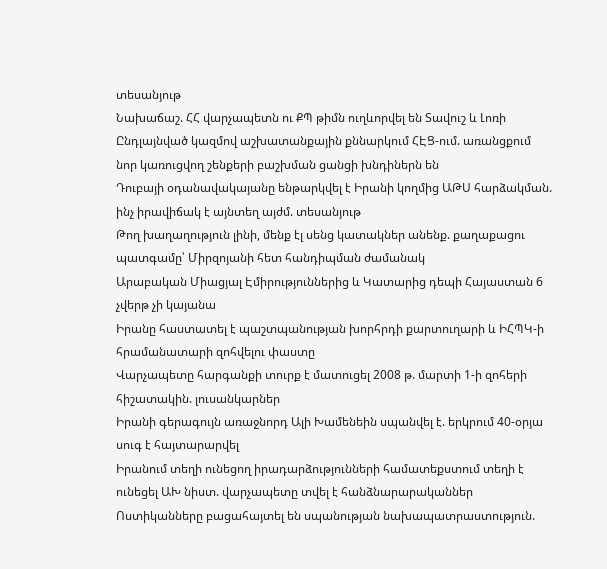տեսանյութ
Նախաճաշ. ՀՀ վարչապետն ու ՔՊ թիմն ուղևորվել են Տավուշ և Լոռի
Ընդլայնված կազմով աշխատանքային քննարկում ՀԷՑ-ում. առանցքում նոր կառուցվող շենքերի բաշխման ցանցի խնդիներն են
Դուբայի օդանավակայանը ենթարկվել է Իրանի կողմից ԱԹՍ հարձակման. ինչ իրավիճակ է այնտեղ այժմ. տեսանյութ
Թող խաղաղություն լինի, մենք էլ սենց կատակներ անենք. քաղաքացու պատգամը՝ Միրզոյանի հետ հանդիպման ժամանակ
Արաբական Միացյալ Էմիրություններից և Կատարից դեպի Հայաստան 6 չվերթ չի կայանա
Իրանը հաստատել է պաշտպանության խորհրդի քարտուղարի և ԻՀՊԿ-ի հրամանատարի զոհվելու փաստը
Վարչապետը հարգանքի տուրք է մատուցել 2008 թ. մարտի 1-ի զոհերի հիշատակին. լուսանկարներ
Իրանի գերագույն առաջնորդ Ալի Խամենեին սպանվել է. երկրում 40-օրյա սուգ է հայտարարվել
Իրանում տեղի ունեցող իրադարձությունների համատեքստում տեղի է ունեցել ԱԽ նիստ. վարչապետը տվել է հանձնարարականներ
Ոստիկանները բացահայտել են սպանության նախապատրաստություն.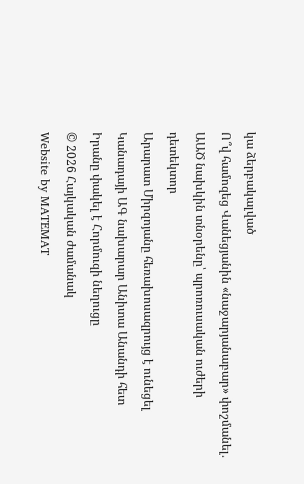կա ձերբակալված
Ո՞վ համոզեց Վանեցյանին «նաջարյանաբար» փոշմանել․ ԱԱԾ նախկին տնօրենը՝ պրոռուսական ուժերի դետեկտոր
Արարատ Միրզոյանը հեռախոսազրույց է ունեցել Կանադայի ԱԳ նախարար Անիտա Անանդի հետ
Իրանը փակել է Հորմուզի նեղուցը
© 2026 Հայկական ժամանակ
Website by MATEMAT